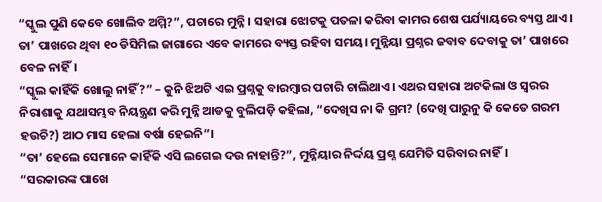“ସ୍କୁଲ ପୁଣି କେବେ ଖୋଲିବ ଅମ୍ମି?”, ପଚାରେ ମୁନ୍ନି। ସହାରା ଝୋଟକୁ ପତଳା କରିବା କାମର ଶେଷ ପର୍ଯ୍ୟାୟରେ ବ୍ୟସ୍ତ ଥାଏ। ତା’ ପାଖରେ ଥିବା ୧୦ ଡିସିମିଲ ଜାଗାରେ ଏବେ କାମରେ ବ୍ୟସ୍ତ ରହିବା ସମୟ। ମୁନ୍ନିୟା ପ୍ରଶ୍ନର ଜବାବ ଦେବାକୁ ତା’ ପାଖରେ ବେଳ ନାହିଁ।
“ସ୍କୁଲ କାହିଁକି ଖୋଲୁ ନାହିଁ?” – କୁନି ଝିଅଟି ଏଇ ପ୍ରଶ୍ନକୁ ବାରମ୍ବାର ପଚାରି ଚାଲିଥାଏ। ଏଥର ସହାରା ଅଟକିଲା ଓ ସ୍ଵରର ନିରାଶାକୁ ଯଥାସମ୍ଭବ ନିୟନ୍ତ୍ରଣ କରି ମୁନ୍ନି ଆଡକୁ ବୁଲିପଡ଼ି କହିଲା, “ଦେଖିସ ନା କି ଗ୍ରମ? (ଦେଖି ପାରୁନୁ କି କେତେ ଗରମ ହଉଚି?) ଆଠ ମାସ ହେଲା ବର୍ଷା ହେଇନି”।
“ତା’ ହେଲେ ସେମାନେ କାହିଁକି ଏସି ଲଗେଇ ଦଉ ନାହାନ୍ତି?”, ମୁନ୍ନିୟାର ନିର୍ଦ୍ଦୟ ପ୍ରଶ୍ନ ଯେମିତି ସରିବାର ନାହିଁ।
“ସରକାରଙ୍କ ପାଖେ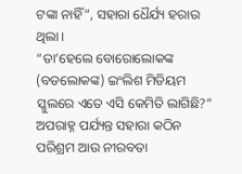ଟଙ୍କା ନାହିଁ”, ସହାରା ଧୈର୍ଯ୍ୟ ହରାଉ ଥିଲା।
“ତା’ହେଲେ ବୋରୋଲୋକଙ୍କ (ବଡଲୋକଙ୍କ) ଇଂଲିଶ ମିଡିୟମ ସ୍କୁଲରେ ଏତେ ଏସି କେମିତି ଲାଗିଛି?”
ଅପରାହ୍ନ ପର୍ଯ୍ୟନ୍ତ ସହାରା କଠିନ ପରିଶ୍ରମ ଆଉ ନୀରବତା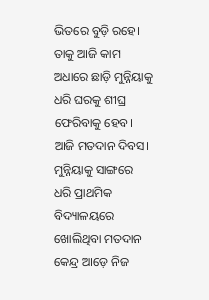ଭିତରେ ବୁଡ଼ି ରହେ। ତାକୁ ଆଜି କାମ ଅଧାରେ ଛାଡ଼ି ମୁନ୍ନିୟାକୁ ଧରି ଘରକୁ ଶୀଘ୍ର ଫେରିବାକୁ ହେବ। ଆଜି ମତଦାନ ଦିବସ। ମୁନ୍ନିୟାକୁ ସାଙ୍ଗରେ ଧରି ପ୍ରାଥମିକ ବିଦ୍ୟାଳୟରେ ଖୋଲିଥିବା ମତଦାନ କେନ୍ଦ୍ର ଆଡ଼େ ନିଜ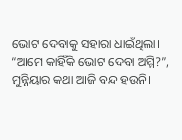ଭୋଟ ଦେବାକୁ ସହାରା ଧାଇଁଥିଲା।
“ଆମେ କାହିଁକି ଭୋଟ ଦେବା ଅମ୍ମି?”, ମୁନ୍ନିୟାର କଥା ଆଜି ବନ୍ଦ ହଉନି।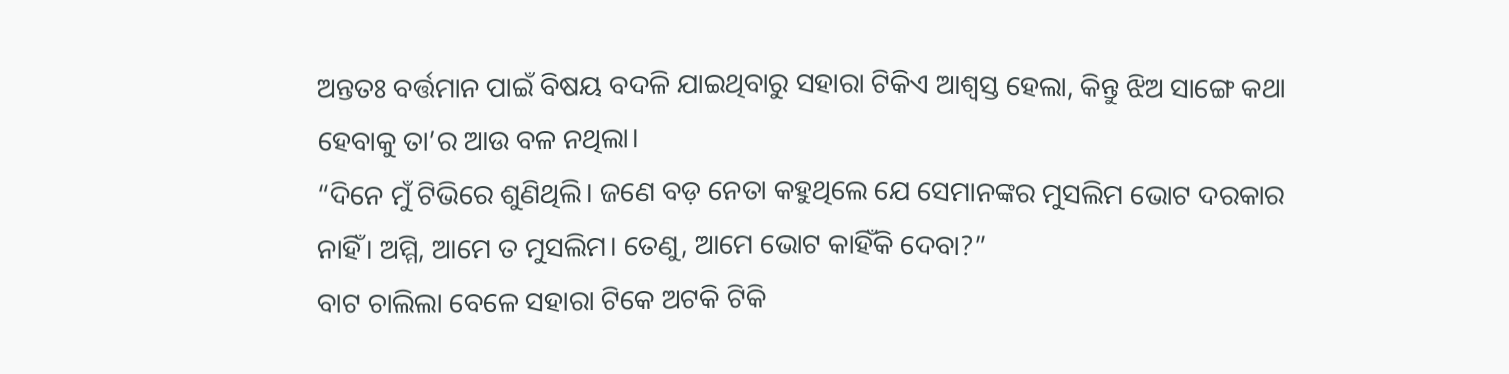ଅନ୍ତତଃ ବର୍ତ୍ତମାନ ପାଇଁ ବିଷୟ ବଦଳି ଯାଇଥିବାରୁ ସହାରା ଟିକିଏ ଆଶ୍ଵସ୍ତ ହେଲା, କିନ୍ତୁ ଝିଅ ସାଙ୍ଗେ କଥା ହେବାକୁ ତା’ର ଆଉ ବଳ ନଥିଲା।
“ଦିନେ ମୁଁ ଟିଭିରେ ଶୁଣିଥିଲି। ଜଣେ ବଡ଼ ନେତା କହୁଥିଲେ ଯେ ସେମାନଙ୍କର ମୁସଲିମ ଭୋଟ ଦରକାର ନାହିଁ। ଅମ୍ମି, ଆମେ ତ ମୁସଲିମ। ତେଣୁ, ଆମେ ଭୋଟ କାହିଁକି ଦେବା?”
ବାଟ ଚାଲିଲା ବେଳେ ସହାରା ଟିକେ ଅଟକି ଟିକି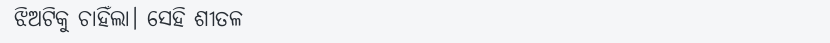ଝିଅଟିକୁ ଚାହିଁଲା। ସେହି ଶୀତଳ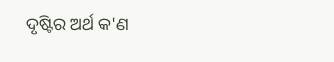ଦୃଷ୍ଟିର ଅର୍ଥ କ'ଣ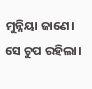ମୁନ୍ନିୟା ଜାଣେ। ସେ ଚୁପ ରହିଲା।